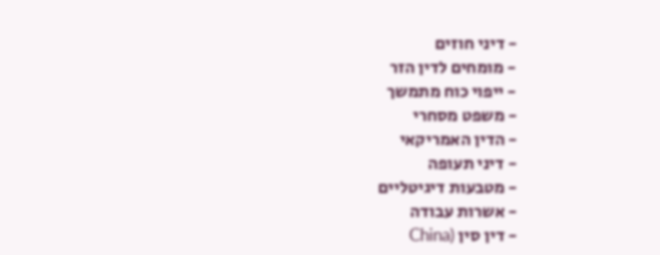- דיני חוזים
- מומחים לדין הזר
- ייפוי כוח מתמשך
- משפט מסחרי
- הדין האמריקאי
- דיני תעופה
- מטבעות דיגיטליים
- אשרות עבודה
- דין סין (China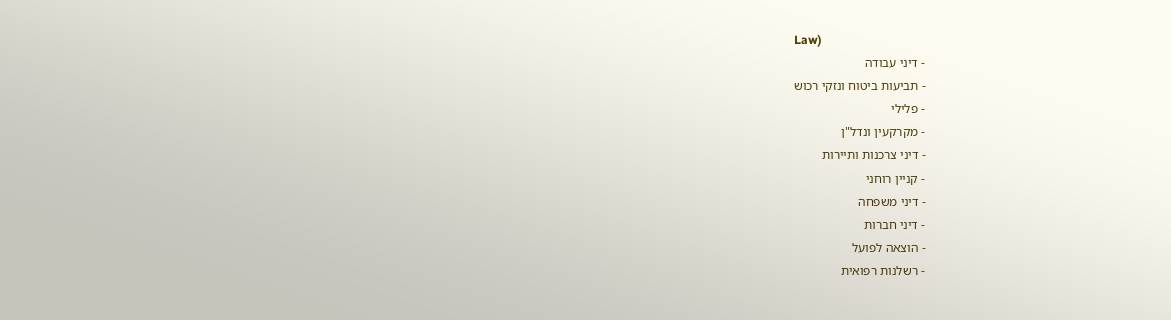Law)
- דיני עבודה
- תביעות ביטוח ונזקי רכוש
- פלילי
- מקרקעין ונדל"ן
- דיני צרכנות ותיירות
- קניין רוחני
- דיני משפחה
- דיני חברות
- הוצאה לפועל
- רשלנות רפואית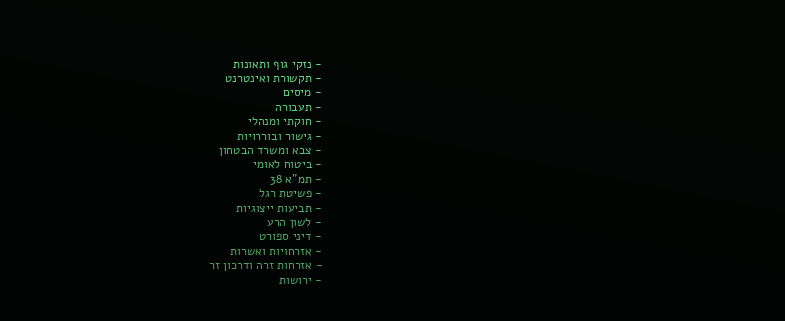- נזקי גוף ותאונות
- תקשורת ואינטרנט
- מיסים
- תעבורה
- חוקתי ומנהלי
- גישור ובוררויות
- צבא ומשרד הבטחון
- ביטוח לאומי
- תמ"א 38
- פשיטת רגל
- תביעות ייצוגיות
- לשון הרע
- דיני ספורט
- אזרחויות ואשרות
- אזרחות זרה ודרכון זר
- ירושות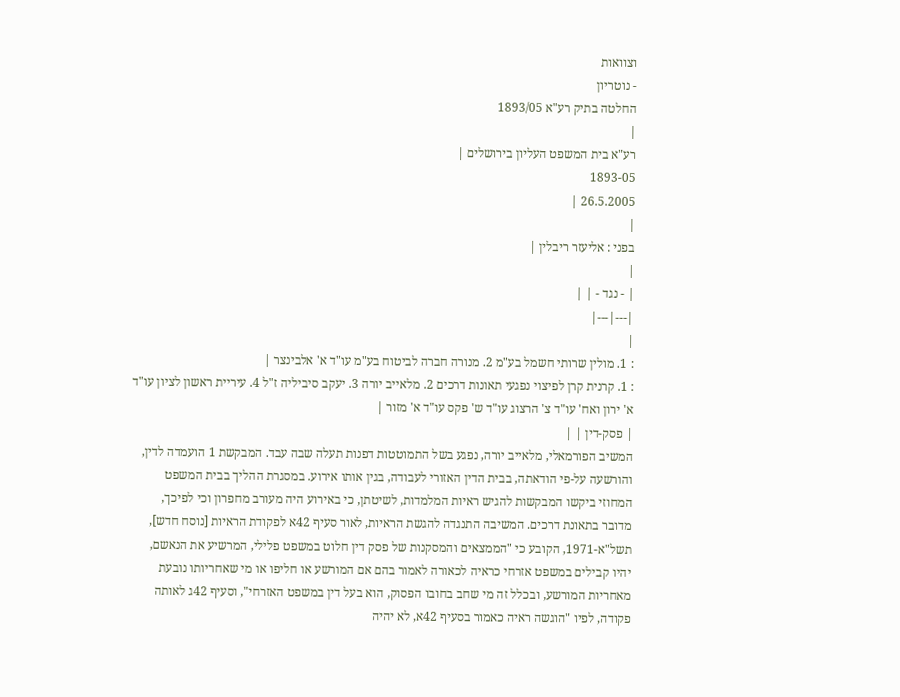וצוואות
- נוטריון
החלטה בתיק רע"א 1893/05
|
רע"א בית המשפט העליון בירושלים |
1893-05
26.5.2005 |
|
בפני : אליעזר ריבלין |
|
| - נגד - | |
|---|---|
|
: 1. מולין שרותי חשמל בע"מ 2. מנורה חברה לביטוח בע"מ עו"ד א' אלבינצר |
: 1. קרנית קרן לפיצוי נפגעי תאונות דרכים 2. מלאייב יורה 3. יעקב סיביליה ז"ל 4. עיריית ראשון לציון עו"ד א' ירון ואח' עו"ד צ' הרצוג עו"ד ש' פקס עו"ד א' מזור |
| פסק-דין | |
המשיב הפורמאלי, מלאייב יורה, נפגע בשל התמוטטות דפנות תעלה שבה עבד. המבקשת 1 הועמדה לדין, והורשעה על-פי הודאתה, בבית הדין האזורי לעבודה, בגין אותו אירוע. במסגרת ההליך בבית המשפט המחוזי ביקשו המבקשות להגיש ראיות המלמדות, לשיטתן, כי באירוע היה מעורב מחפרון וכי לפיכך, מדובר בתאונת דרכים. המשיבה התנגדה להגשת הראיות, לאור סעיף 42א לפקודת הראיות [נוסח חדש], תשל"א-1971, הקובע כי "הממצאים והמסקנות של פסק דין חלוט במשפט פלילי, המרשיע את הנאשם, יהיו קבילים במשפט אזרחי כראיה לכאורה לאמור בהם אם המורשע או חליפו או מי שאחריותו נובעת מאחריות המורשע, ובכלל זה מי שחב בחובו הפסוק, הוא בעל דין במשפט האזרחי", וסעיף 42ג לאותה פקודה, לפיו "הוגשה ראיה כאמור בסעיף 42א, לא יהיה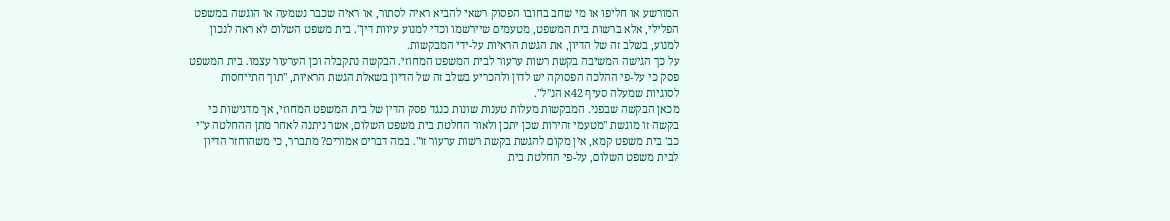המורשע או חליפו או מי שחב בחובו הפסוק רשאי להביא ראיה לסתור, או ראיה שכבר נשמעה או הוגשה במשפט הפלילי, אלא ברשות בית המשפט, מטעמים שיירשמו וכדי למנוע עיוות דין". בית משפט השלום לא ראה לנכון למנוע, בשלב זה של הדיון, את הגשת הראיות על-ידי המבקשות.
על כך הגישה המשיבה בקשת רשות ערעור לבית המשפט המחוזי. הבקשה נתקבלה וכן הערעור עצמו. בית המשפט פסק כי על-פי ההלכה הפסוקה יש לדון ולהכריע בשלב זה של הדיון בשאלת הגשת הראיות, "תוך התייחסות לסוגיות שמעלה סעיף 42א הנ"ל".
מכאן הבקשה שבפני. המבקשות מעלות טענות שונות כנגד פסק הדין של בית המשפט המחוזי, אך מדגישות כי בקשה זו מוגשת "מטעמי זהירות שכן יתכן ולאור החלטת בית משפט השלום, אשר ניתנה לאחר מתן ההחלטה ע"י כב' בית משפט קמא, אין מקום להגשת בקשת רשות ערעור זו". במה דברים אמורים? מתברר, כי משהוחזר הדיון לבית משפט השלום, על-פי החלטת בית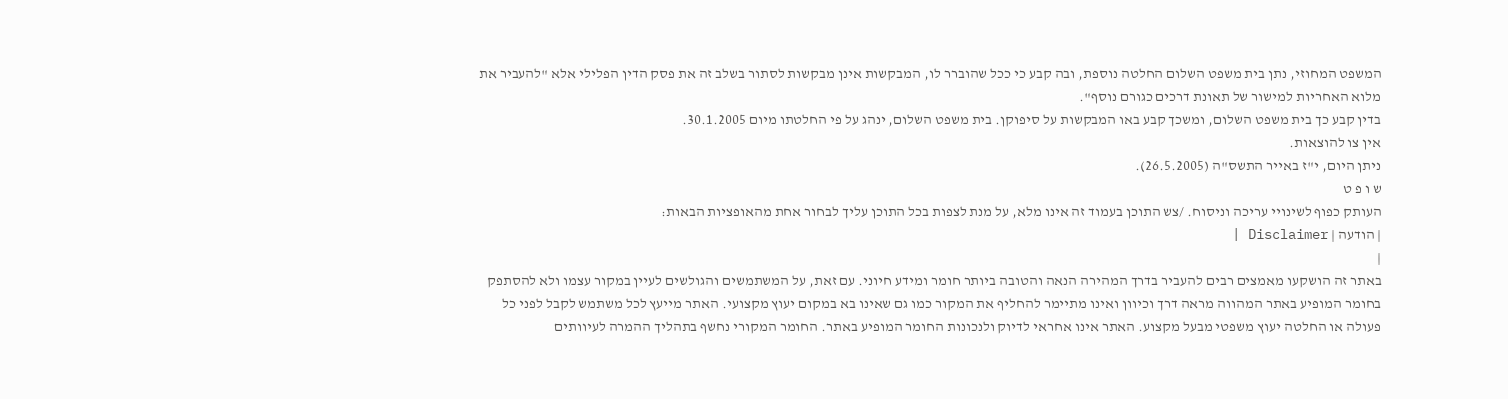המשפט המחוזי, נתן בית משפט השלום החלטה נוספת, ובה קבע כי ככל שהוברר לו, המבקשות אינן מבקשות לסתור בשלב זה את פסק הדין הפלילי אלא "להעביר את מלוא האחריות למישור של תאונת דרכים כגורם נוסף".
בדין קבע כך בית משפט השלום, ומשכך קבע באו המבקשות על סיפוקן. בית משפט השלום, ינהג על פי החלטתו מיום 30.1.2005.
אין צו להוצאות.
ניתן היום, י"ז באייר התשס"ה (26.5.2005).
ש ו פ ט
העותק כפוף לשינויי עריכה וניסוח. /צש התוכן בעמוד זה אינו מלא, על מנת לצפות בכל התוכן עליך לבחור אחת מהאופציות הבאות:
| הודעה | Disclaimer |
|
באתר זה הושקעו מאמצים רבים להעביר בדרך המהירה הנאה והטובה ביותר חומר ומידע חיוני. עם זאת, על המשתמשים והגולשים לעיין במקור עצמו ולא להסתפק בחומר המופיע באתר המהווה מראה דרך וכיוון ואינו מתיימר להחליף את המקור כמו גם שאינו בא במקום יעוץ מקצועי. האתר מייעץ לכל משתמש לקבל לפני כל פעולה או החלטה יעוץ משפטי מבעל מקצוע. האתר אינו אחראי לדיוק ולנכונות החומר המופיע באתר. החומר המקורי נחשף בתהליך ההמרה לעיוותים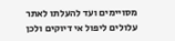מסויימים ועד להעלתו לאתר עלולים ליפול אי דיוקים ולכן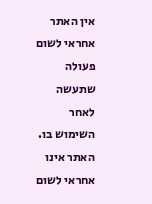אין האתר אחראי לשום פעולה שתעשה לאחר השימוש בו. האתר אינו אחראי לשום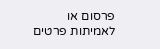פרסום או לאמיתות פרטים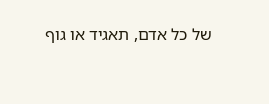של כל אדם, תאגיד או גוף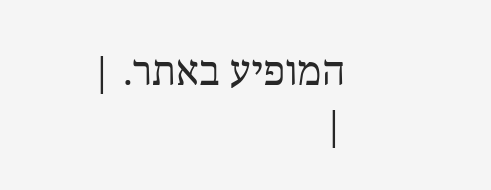המופיע באתר. |
|